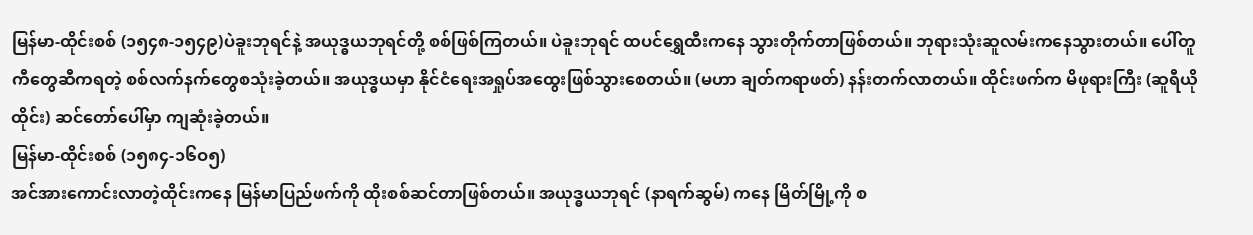မြန်မာ-ထိုင်းစစ် (၁၅၄၈-၁၅၄၉)ပဲခူးဘုရင်နဲ့ အယုဒ္ဓယဘုရင်တို့ စစ်ဖြစ်ကြတယ်။ ပဲခူးဘုရင် ထပင်ရွှေထီးကနေ သွားတိုက်တာဖြစ်တယ်။ ဘုရားသုံးဆူလမ်းကနေသွားတယ်။ ပေါ်တူကီတွေဆီကရတဲ့ စစ်လက်နက်တွေစသုံးခဲ့တယ်။ အယုဒ္ဓယမှာ နိုင်ငံရေးအရှုပ်အထွေးဖြစ်သွားစေတယ်။ (မဟာ ချတ်ကရာဖတ်) နန်းတက်လာတယ်။ ထိုင်းဖက်က မိဖုရားကြီး (ဆူရီယိုထိုင်း) ဆင်တော်ပေါ်မှာ ကျဆုံးခဲ့တယ်။
မြန်မာ-ထိုင်းစစ် (၁၅၈၄-၁၆ဝ၅)
အင်အားကောင်းလာတဲ့ထိုင်းကနေ မြန်မာပြည်ဖက်ကို ထိုးစစ်ဆင်တာဖြစ်တယ်။ အယုဒ္ဓယဘုရင် (နာရက်ဆွမ်) ကနေ မြိတ်မြို့ကို စ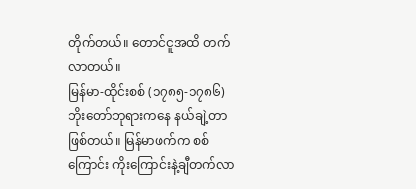တိုက်တယ်။ တောင်ငူအထိ တက်လာတယ်။
မြန်မာ-ထိုင်းစစ် (၁၇၈၅-၁၇၈၆)
ဘိုးတော်ဘုရားကနေ နယ်ချဲ့တာဖြစ်တယ်။ မြန်မာဖက်က စစ်ကြောင်း ကိုးကြောင်းနဲ့ချီတက်လာ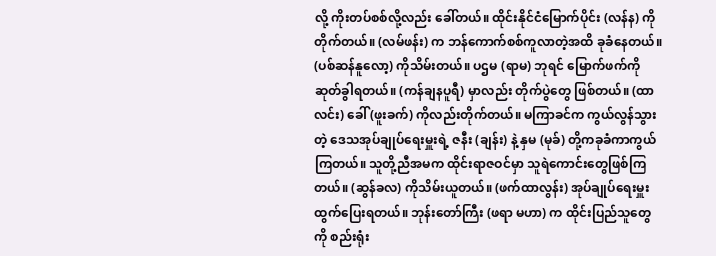လို့ ကိုးတပ်စစ်လို့လည်း ခေါ်တယ်။ ထိုင်းနိုင်ငံမြောက်ပိုင်း (လန်န) ကိုတိုက်တယ်။ (လမ်ဖန်း) က ဘန်ကောက်စစ်ကူလာတဲ့အထိ ခုခံနေတယ်။ (ပစ်ဆန်နူလော့) ကိုသိမ်းတယ်။ ပဌမ (ရာမ) ဘုရင် မြောက်ဖက်ကိုဆုတ်ခွါရတယ်။ (ကန်ချနပူရီ) မှာလည်း တိုက်ပွဲတွေ ဖြစ်တယ်။ (ထာလင်း) ခေါ် (ဖူးခက်) ကိုလည်းတိုက်တယ်။ မကြာခင်က ကွယ်လွန်သွားတဲ့ ဒေသအုပ်ချုပ်ရေးမှူးရဲ့ ဇနီး (ချန်း) နဲ့ နှမ (မုခ်) တို့ကခုခံကာကွယ်ကြတယ်။ သူတို့ညီအမက ထိုင်းရာဇဝင်မှာ သူရဲကောင်းတွေဖြစ်ကြတယ်။ (ဆွန်ခလ) ကိုသိမ်းယူတယ်။ (ဖက်ထာလွန်း) အုပ်ချုပ်ရေးမှူးထွက်ပြေးရတယ်။ ဘုန်းတော်ကြီး (ဖရာ မဟာ) က ထိုင်းပြည်သူတွေကို စည်းရုံး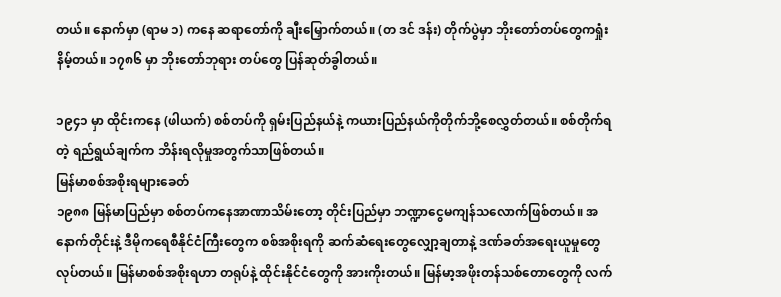တယ်။ နောက်မှာ (ရာမ ၁) ကနေ ဆရာတော်ကို ချီးမြှောက်တယ်။ (တ ဒင် ဒန်း) တိုက်ပွဲမှာ ဘိုးတော်တပ်တွေကရှုံးနိမ့်တယ်။ ၁၇၈၆ မှာ ဘိုးတော်ဘုရား တပ်တွေ ပြန်ဆုတ်ခွါတယ်။

၁၉၄၁ မှာ ထိုင်းကနေ (ဖါယက်) စစ်တပ်ကို ရှမ်းပြည်နယ်နဲ့ ကယားပြည်နယ်ကိုတိုက်ဘို့စေလွှတ်တယ်။ စစ်တိုက်ရတဲ့ ရည်ရွယ်ချက်က ဘိန်းရလိုမှုအတွက်သာဖြစ်တယ်။
မြန်မာစစ်အစိုးရများခေတ်
၁၉၈၈ မြန်မာပြည်မှာ စစ်တပ်ကနေအာဏာသိမ်းတော့ တိုင်းပြည်မှာ ဘဏ္ဍာငွေမကျန်သလောက်ဖြစ်တယ်။ အနောက်တိုင်းနဲ့ ဒီမိုကရေစီနိုင်ငံကြီးတွေက စစ်အစိုးရကို ဆက်ဆံရေးတွေလျှော့ချတာနဲ့ ဒဏ်ခတ်အရေးယူမှုတွေ လုပ်တယ်။ မြန်မာစစ်အစိုးရဟာ တရုပ်နဲ့ ထိုင်းနိုင်ငံတွေကို အားကိုးတယ်။ မြန်မာ့အဖိုးတန်သစ်တောတွေကို လက်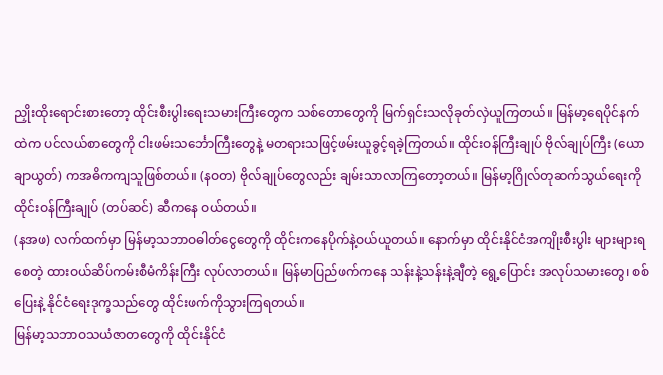ညှိုးထိုးရောင်းစားတော့ ထိုင်းစီးပွါးရေးသမားကြီးတွေက သစ်တောတွေကို မြက်ရှင်းသလိုခုတ်လှဲယူကြတယ်။ မြန်မာ့ရေပိုင်နက်ထဲက ပင်လယ်စာတွေကို ငါးဖမ်းသင်္ဘောကြီးတွေနဲ့ မတရားသဖြင့်ဖမ်းယူခွင့်ရခဲ့ကြတယ်။ ထိုင်းဝန်ကြီးချုပ် ဗိုလ်ချုပ်ကြီး (ယောချာယွတ်) ကအဓိကကျသူဖြစ်တယ်။ (နဝတ) ဗိုလ်ချုပ်တွေလည်း ချမ်းသာလာကြတော့တယ်။ မြန်မာ့ဂြိုလ်တုဆက်သွယ်ရေးကို ထိုင်းဝန်ကြီးချုပ် (တပ်ဆင်) ဆီကနေ ဝယ်တယ်။
(နအဖ) လက်ထက်မှာ မြန်မာ့သဘာဝဓါတ်ငွေတွေကို ထိုင်းကနေပိုက်နဲ့ဝယ်ယူတယ်။ နောက်မှာ ထိုင်းနိုင်ငံအကျိုးစီးပွါး များများရစေတဲ့ ထားဝယ်ဆိပ်ကမ်းစီမံကိန်းကြီး လုပ်လာတယ်။ မြန်မာပြည်ဖက်ကနေ သန်းနဲ့သန်းနဲ့ချီတဲ့ ရွေ့ပြောင်း အလုပ်သမားတွေ၊ စစ်ပြေးနဲ့ နိုင်ငံရေးဒုက္ခသည်တွေ ထိုင်းဖက်ကိုသွားကြရတယ်။
မြန်မာ့သဘာဝသယံဇာတတွေကို ထိုင်းနိုင်ငံ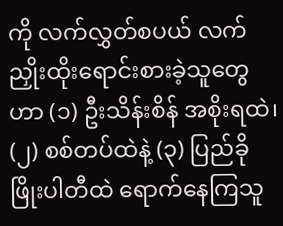ကို လက်လွှတ်စပယ် လက်ညှိုးထိုးရောင်းစားခဲ့သူတွေဟာ (၁) ဦးသိန်းစိန် အစိုးရထဲ၊ (၂) စစ်တပ်ထဲနဲ့ (၃) ပြည်ခိုဖြိုးပါတီထဲ ရောက်နေကြသူ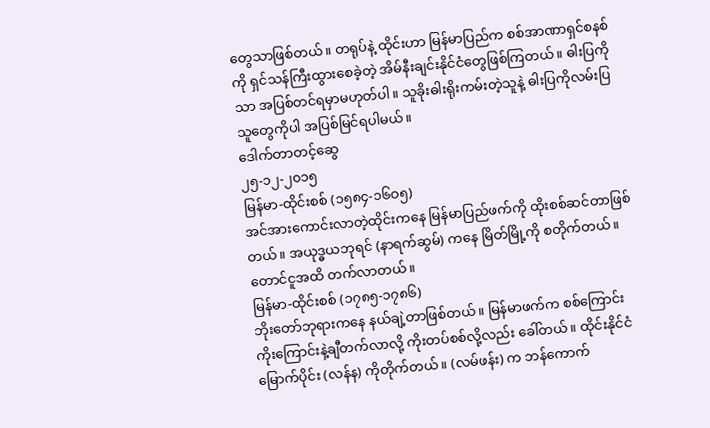တွေသာဖြစ်တယ်။ တရုပ်နဲ့ ထိုင်းဟာ မြန်မာပြည်က စစ်အာဏာရှင်စနစ်ကို ရှင်သန်ကြီးထွားစေခဲ့တဲ့ အိမ်နီးချင်းနိုင်ငံတွေဖြစ်ကြတယ်။ ဓါးပြကိုသာ အပြစ်တင်ရမှာမဟုတ်ပါ။ သူခိုးဓါးရိုးကမ်းတဲ့သူနဲ့ ဓါးပြကိုလမ်းပြသူတွေကိုပါ အပြစ်မြင်ရပါမယ်။
ဒေါက်တာတင့်ဆွေ
၂၅-၁၂-၂၀၁၅
မြန်မာ-ထိုင်းစစ် (၁၅၈၄-၁၆ဝ၅)
အင်အားကောင်းလာတဲ့ထိုင်းကနေ မြန်မာပြည်ဖက်ကို ထိုးစစ်ဆင်တာဖြစ်တယ်။ အယုဒ္ဓယဘုရင် (နာရက်ဆွမ်) ကနေ မြိတ်မြို့ကို စတိုက်တယ်။ တောင်ငူအထိ တက်လာတယ်။
မြန်မာ-ထိုင်းစစ် (၁၇၈၅-၁၇၈၆)
ဘိုးတော်ဘုရားကနေ နယ်ချဲ့တာဖြစ်တယ်။ မြန်မာဖက်က စစ်ကြောင်း ကိုးကြောင်းနဲ့ချီတက်လာလို့ ကိုးတပ်စစ်လို့လည်း ခေါ်တယ်။ ထိုင်းနိုင်ငံမြောက်ပိုင်း (လန်န) ကိုတိုက်တယ်။ (လမ်ဖန်း) က ဘန်ကောက်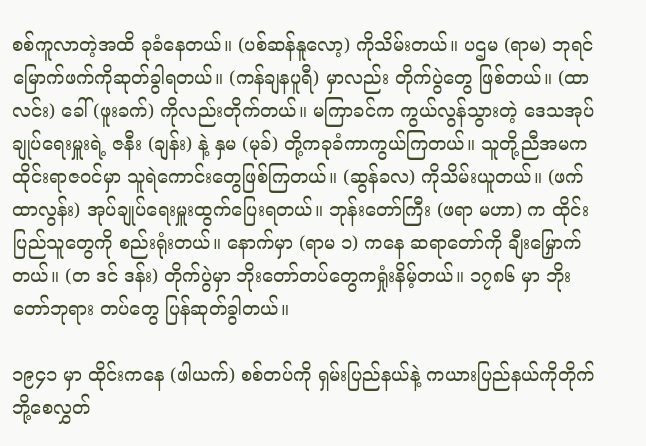စစ်ကူလာတဲ့အထိ ခုခံနေတယ်။ (ပစ်ဆန်နူလော့) ကိုသိမ်းတယ်။ ပဌမ (ရာမ) ဘုရင် မြောက်ဖက်ကိုဆုတ်ခွါရတယ်။ (ကန်ချနပူရီ) မှာလည်း တိုက်ပွဲတွေ ဖြစ်တယ်။ (ထာလင်း) ခေါ် (ဖူးခက်) ကိုလည်းတိုက်တယ်။ မကြာခင်က ကွယ်လွန်သွားတဲ့ ဒေသအုပ်ချုပ်ရေးမှူးရဲ့ ဇနီး (ချန်း) နဲ့ နှမ (မုခ်) တို့ကခုခံကာကွယ်ကြတယ်။ သူတို့ညီအမက ထိုင်းရာဇဝင်မှာ သူရဲကောင်းတွေဖြစ်ကြတယ်။ (ဆွန်ခလ) ကိုသိမ်းယူတယ်။ (ဖက်ထာလွန်း) အုပ်ချုပ်ရေးမှူးထွက်ပြေးရတယ်။ ဘုန်းတော်ကြီး (ဖရာ မဟာ) က ထိုင်းပြည်သူတွေကို စည်းရုံးတယ်။ နောက်မှာ (ရာမ ၁) ကနေ ဆရာတော်ကို ချီးမြှောက်တယ်။ (တ ဒင် ဒန်း) တိုက်ပွဲမှာ ဘိုးတော်တပ်တွေကရှုံးနိမ့်တယ်။ ၁၇၈၆ မှာ ဘိုးတော်ဘုရား တပ်တွေ ပြန်ဆုတ်ခွါတယ်။

၁၉၄၁ မှာ ထိုင်းကနေ (ဖါယက်) စစ်တပ်ကို ရှမ်းပြည်နယ်နဲ့ ကယားပြည်နယ်ကိုတိုက်ဘို့စေလွှတ်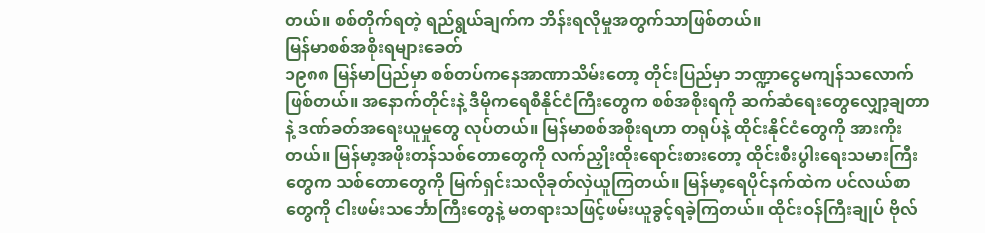တယ်။ စစ်တိုက်ရတဲ့ ရည်ရွယ်ချက်က ဘိန်းရလိုမှုအတွက်သာဖြစ်တယ်။
မြန်မာစစ်အစိုးရများခေတ်
၁၉၈၈ မြန်မာပြည်မှာ စစ်တပ်ကနေအာဏာသိမ်းတော့ တိုင်းပြည်မှာ ဘဏ္ဍာငွေမကျန်သလောက်ဖြစ်တယ်။ အနောက်တိုင်းနဲ့ ဒီမိုကရေစီနိုင်ငံကြီးတွေက စစ်အစိုးရကို ဆက်ဆံရေးတွေလျှော့ချတာနဲ့ ဒဏ်ခတ်အရေးယူမှုတွေ လုပ်တယ်။ မြန်မာစစ်အစိုးရဟာ တရုပ်နဲ့ ထိုင်းနိုင်ငံတွေကို အားကိုးတယ်။ မြန်မာ့အဖိုးတန်သစ်တောတွေကို လက်ညှိုးထိုးရောင်းစားတော့ ထိုင်းစီးပွါးရေးသမားကြီးတွေက သစ်တောတွေကို မြက်ရှင်းသလိုခုတ်လှဲယူကြတယ်။ မြန်မာ့ရေပိုင်နက်ထဲက ပင်လယ်စာတွေကို ငါးဖမ်းသင်္ဘောကြီးတွေနဲ့ မတရားသဖြင့်ဖမ်းယူခွင့်ရခဲ့ကြတယ်။ ထိုင်းဝန်ကြီးချုပ် ဗိုလ်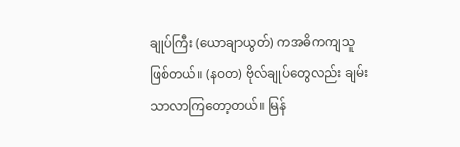ချုပ်ကြီး (ယောချာယွတ်) ကအဓိကကျသူဖြစ်တယ်။ (နဝတ) ဗိုလ်ချုပ်တွေလည်း ချမ်းသာလာကြတော့တယ်။ မြန်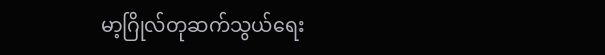မာ့ဂြိုလ်တုဆက်သွယ်ရေး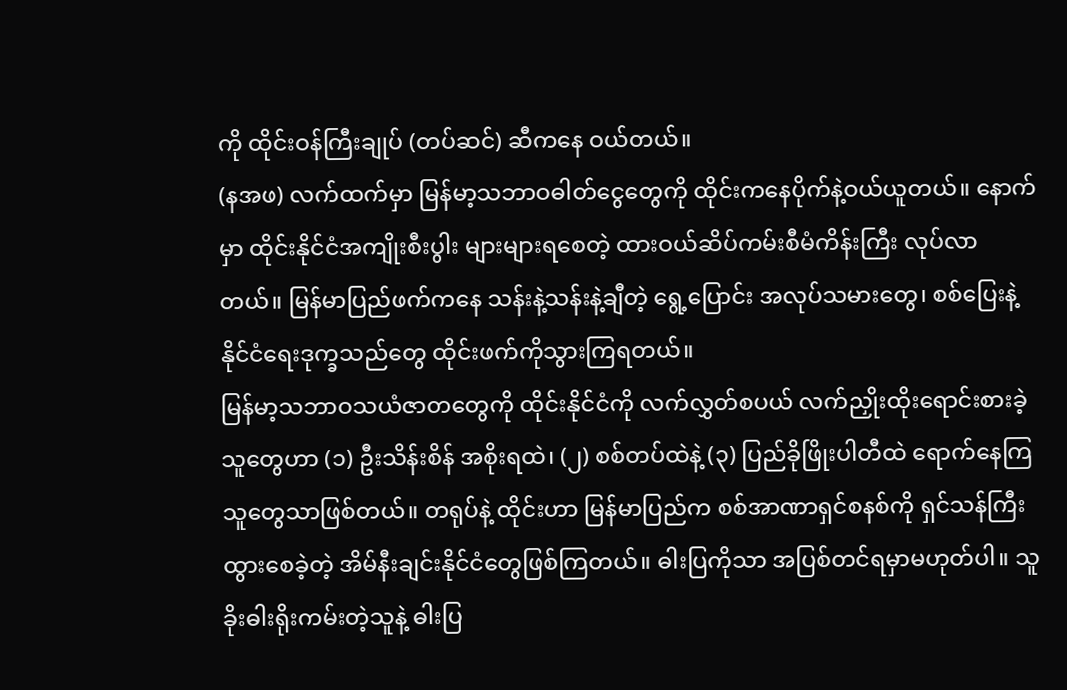ကို ထိုင်းဝန်ကြီးချုပ် (တပ်ဆင်) ဆီကနေ ဝယ်တယ်။
(နအဖ) လက်ထက်မှာ မြန်မာ့သဘာဝဓါတ်ငွေတွေကို ထိုင်းကနေပိုက်နဲ့ဝယ်ယူတယ်။ နောက်မှာ ထိုင်းနိုင်ငံအကျိုးစီးပွါး များများရစေတဲ့ ထားဝယ်ဆိပ်ကမ်းစီမံကိန်းကြီး လုပ်လာတယ်။ မြန်မာပြည်ဖက်ကနေ သန်းနဲ့သန်းနဲ့ချီတဲ့ ရွေ့ပြောင်း အလုပ်သမားတွေ၊ စစ်ပြေးနဲ့ နိုင်ငံရေးဒုက္ခသည်တွေ ထိုင်းဖက်ကိုသွားကြရတယ်။
မြန်မာ့သဘာဝသယံဇာတတွေကို ထိုင်းနိုင်ငံကို လက်လွှတ်စပယ် လက်ညှိုးထိုးရောင်းစားခဲ့သူတွေဟာ (၁) ဦးသိန်းစိန် အစိုးရထဲ၊ (၂) စစ်တပ်ထဲနဲ့ (၃) ပြည်ခိုဖြိုးပါတီထဲ ရောက်နေကြသူတွေသာဖြစ်တယ်။ တရုပ်နဲ့ ထိုင်းဟာ မြန်မာပြည်က စစ်အာဏာရှင်စနစ်ကို ရှင်သန်ကြီးထွားစေခဲ့တဲ့ အိမ်နီးချင်းနိုင်ငံတွေဖြစ်ကြတယ်။ ဓါးပြကိုသာ အပြစ်တင်ရမှာမဟုတ်ပါ။ သူခိုးဓါးရိုးကမ်းတဲ့သူနဲ့ ဓါးပြ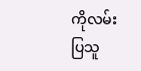ကိုလမ်းပြသူ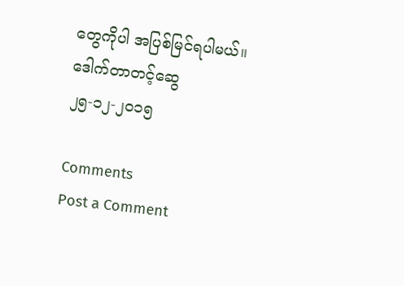တွေကိုပါ အပြစ်မြင်ရပါမယ်။
ဒေါက်တာတင့်ဆွေ
၂၅-၁၂-၂၀၁၅

Comments
Post a Comment